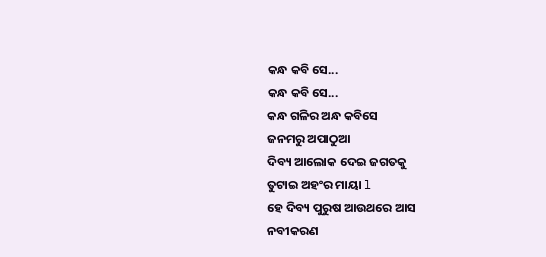କନ୍ଧ କବି ସେ...
କନ୍ଧ କବି ସେ...
କନ୍ଧ ଗଳିର ଅନ୍ଧ କବିସେ
ଜନମରୁ ଅପାଠୁଆ
ଦିବ୍ୟ ଆଲୋକ ଦେଇ ଜଗତକୁ
ତୁଟାଇ ଅହଂର ମାୟା l
ହେ ଦିବ୍ୟ ପୁରୁଷ ଆଉଥରେ ଆସ
ନବୀକରଣ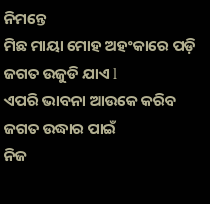ନିମନ୍ତେ
ମିଛ ମାୟା ମୋହ ଅହଂକାରେ ପଡ଼ି
ଜଗତ ଉଜୁଡି ଯାଏ l
ଏପରି ଭାବନା ଆଉକେ କରିବ
ଜଗତ ଉଦ୍ଧାର ପାଇଁ
ନିଜ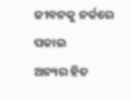ଜୀବନକୁ ନର୍କରେ ପକାଇ
ଅନ୍ୟର ହିତ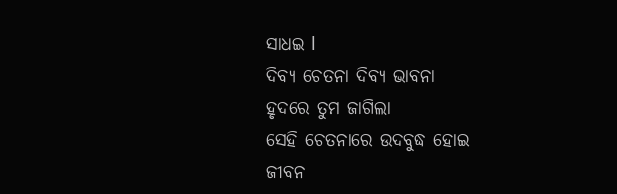ସାଧଇ l
ଦିବ୍ୟ ଚେତନା ଦିବ୍ୟ ଭାବନା
ହୃଦରେ ତୁମ ଜାଗିଲା
ସେହି ଚେତନାରେ ଉଦବୁଦ୍ଧ ହୋଇ
ଜୀବନ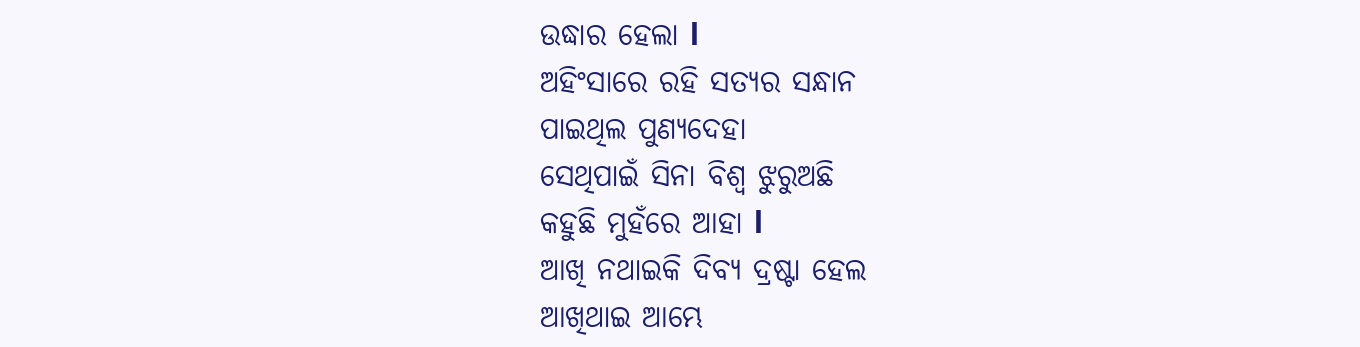ଉଦ୍ଧାର ହେଲା l
ଅହିଂସାରେ ରହି ସତ୍ୟର ସନ୍ଧାନ
ପାଇଥିଲ ପୁଣ୍ୟଦେହା
ସେଥିପାଇଁ ସିନା ବିଶ୍ୱ ଝୁରୁଅଛି
କହୁଛି ମୁହଁରେ ଆହା l
ଆଖି ନଥାଇକି ଦିବ୍ୟ ଦ୍ରଷ୍ଟା ହେଲ
ଆଖିଥାଇ ଆମ୍ଭେ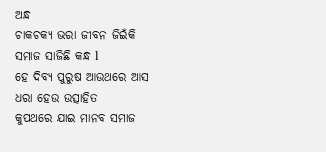ଅନ୍ଧ
ଚାକଚକ୍ୟ ଭରା ଜୀବନ ଜିଇଁକି
ସମାଜ ସାଜିଛି କନ୍ଧ l
ହେ ଦିବ୍ୟ ପୁରୁଷ ଆଉଥରେ ଆସ
ଧରା ହେଉ ଉତ୍ସାହିତ
କୁପଥରେ ଯାଇ ମାନବ ସମାଜ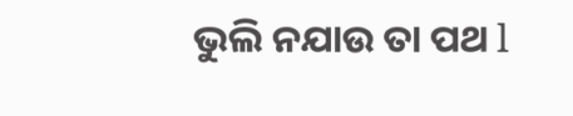ଭୁଲି ନଯାଉ ତା ପଥ l